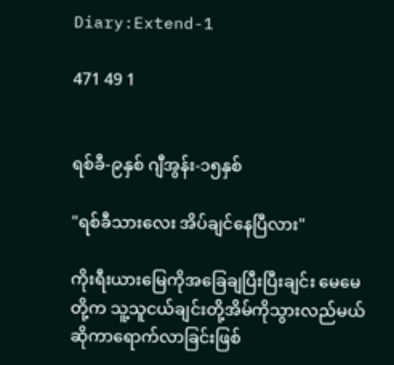Diary:Extend-1

471 49 1


ရစ်ခီ-၉နှစ် ဂျီအွန်း-၁၅နှစ်

"ရစ်ခီသားလေး အိပ်ချင်နေပြီလား"

ကိုးရီးယားမြေကိုအခြေချပြီးပြီးချင်း မေမေတို့က သူ့သူငယ်ချင်းတို့အိမ်ကိုသွားလည်မယ်ဆိုကာရောက်လာခြင်းဖြစ်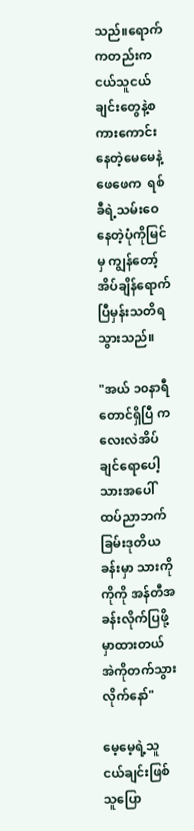သည်။‌ရောက်ကတည်းက ငယ်သူငယ်ချင်းတွေနဲ့စကားကောင်းနေတဲ့မေမေနဲ့ဖေဖေက  ရစ်ခီရဲ့သမ်းဝေနေတဲ့ပုံကိုမြင်မှ ကျွန်တော့်အိပ်ချိန်ရောက်ပြီမှန်းသတိရသွားသည်။

"အယ် ၁၀နာရီတောင်ရှိပြီ ကလေးလဲအိပ်ချင်ရောပေါ့ သားအပေါ်ထပ်ညာဘက်ခြမ်းဒုတိယခန်းမှာ သားကိုကိုကို အန်တီအခန်းလိုက်ပြဖို့မှာထားတယ် အဲကိုတက်သွားလိုက်နော်"

မေ့မေ့ရဲ့သူငယ်ချင်းဖြစ်သူပြော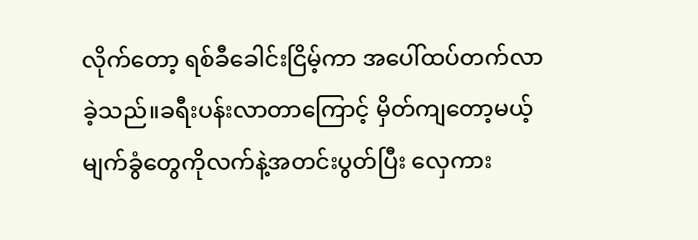လိုက်တော့ ရစ်ခီခေါင်းငြိမ့်ကာ အပေါ်ထပ်တက်လာခဲ့သည်။ခရီးပန်းလာတာကြောင့် မှိတ်ကျတော့မယ့်မျက်ခွံတွေကိုလက်နဲ့အတင်းပွတ်ပြီး လှေကား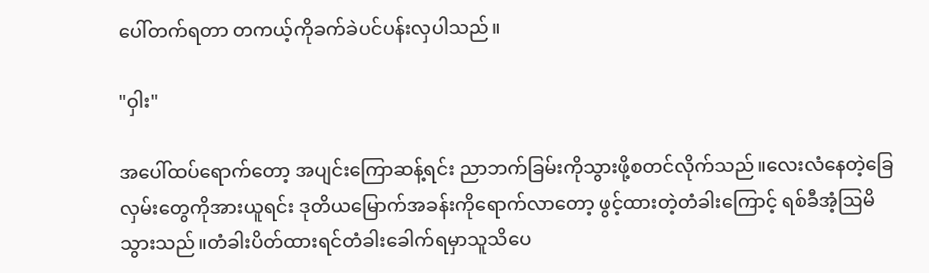ပေါ်တက်ရတာ တကယ့်ကိုခက်ခဲပင်ပန်းလှပါသည်။

"ဝှါး"

အပေါ်ထပ်ရောက်တော့ အပျင်းကြောဆန့်ရင်း ညာဘက်ခြမ်းကိုသွားဖို့စတင်လိုက်သည်။လေးလံနေတဲ့ခြေလှမ်းတွေကိုအားယူရင်း ဒုတိယမြောက်အခန်းကိုရောက်လာတော့ ဖွင့်ထားတဲ့တံခါးကြောင့် ရစ်ခီအံ့ဩမိသွားသည်။တံခါးပိတ်ထားရင်တံခါးခေါက်ရမှာသူသိပေ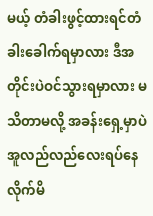မယ့် တံခါးဖွင့်ထားရင်တံခါးခေါက်ရမှာလား ဒီအတိုင်းပဲဝင်သွားရမှာလား မသိတာမလို့ အခန်းရှေ့မှာပဲအူလည်လည်လေးရပ်နေလိုက်မိ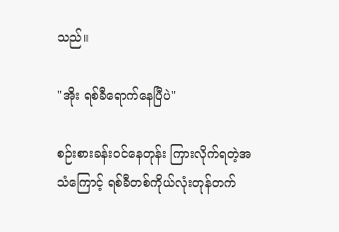သည်။

"အိုး ‌ရစ်ခီရောက်နေပြီပဲ"

စဉ်းစားခန်း‌ဝင်နေတုန်း ကြားလိုက်ရတဲ့အသံကြောင့် ရစ်ခီတစ်ကိုယ်လုံးတုန်တက်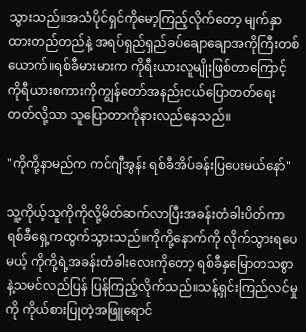သွားသည်။အသံပိုင်ရှင်ကိုမော့ကြည့်လိုက်တော့ မျက်နှာထားတည်တည်နဲ့ အရပ်ရှည်ရှည်ခပ်ချောချောအကိုကြီးတစ်ယောက်။ရစ်ခီမားမားက ကိုရီးယားလူမျိုးဖြစ်တာကြောင့် ကိုရီယားစကားကိုကျွန်တော်အနည်းငယ်‌ပြောတတ်ရေးတတ်လို့သာ သူပြောတာကိုနားလည်နေသည်။

"ကိုကို့နာမည်က ကင်ဂျီအွန်း ရစ်ခီအိပ်ခန်းပြပေးမယ်နော်"

သူ့ကိုယ့်သူကိုကိုလို့မိတ်ဆက်လာပြီးအခန်းတံခါးပိတ်ကာ ရစ်ခီရှေ့ကထွက်သွားသည်။ကိုကို့နောက်ကို လိုက်သွားရပေမယ့် ကိုကို့ရဲ့အခန်းတံခါးလေးကိုတော့ ရစ်ခီနှမြောတသစွာနဲ့သမင်လည်ပြန် ပြန်ကြည့်လိုက်သည်။သန့်ရှင်းကြည်လင်မှုကို ကိုယ်စားပြုတဲ့အဖြူရောင်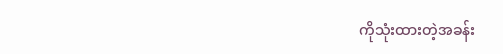ကိုသုံးထားတဲ့အခန်း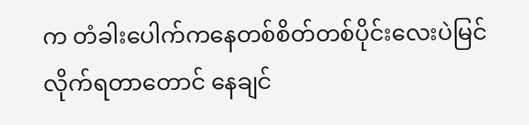က တံခါးပေါက်ကနေတစ်စိတ်တစ်ပိုင်းလေးပဲမြင်လိုက်ရ‌တာတောင် နေချင်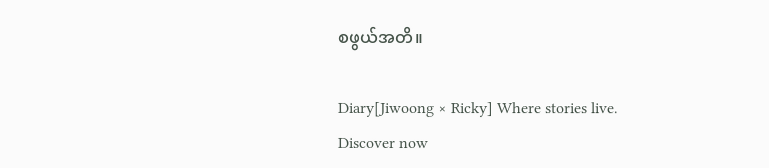စဖွယ်အတိ။

Diary[Jiwoong × Ricky] Where stories live. Discover now